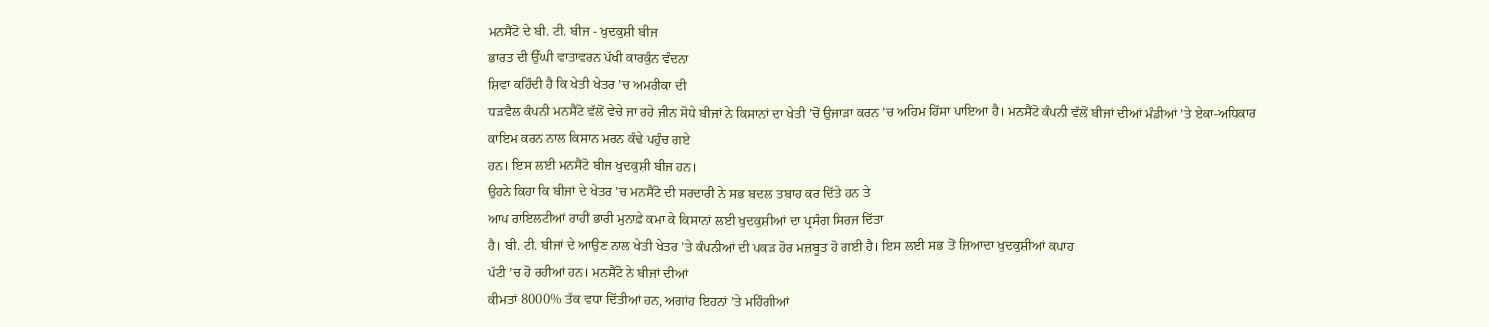ਮਨਸੈਂਟੋ ਦੇ ਬੀ. ਟੀ. ਬੀਜ - ਖੁਦਕੁਸ਼ੀ ਬੀਜ
ਭਾਰਤ ਦੀ ਉੱਘੀ ਵਾਤਾਵਰਨ ਪੱਖੀ ਕਾਰਕੁੰਨ ਵੰਦਨਾ
ਸ਼ਿਵਾ ਕਹਿੰਦੀ ਹੈ ਕਿ ਖੇਤੀ ਖੇਤਰ ’ਚ ਅਮਰੀਕਾ ਦੀ
ਧੜਵੈਲ ਕੰਪਨੀ ਮਨਸੈਂਟੋ ਵੱਲੋਂ ਵੇਚੇ ਜਾ ਰਹੇ ਜੀਨ ਸੋਧੇ ਬੀਜਾਂ ਨੇ ਕਿਸਾਨਾਂ ਦਾ ਖੇਤੀ ’ਚੋਂ ਉਜਾੜਾ ਕਰਨ ’ਚ ਅਹਿਮ ਹਿੱਸਾ ਪਾਇਆ ਹੈ। ਮਨਸੈਂਟੋ ਕੰਪਨੀ ਵੱਲੋਂ ਬੀਜਾਂ ਦੀਆਂ ਮੰਡੀਆਂ ’ਤੇ ਏਕਾ-ਅਧਿਕਾਰ ਕਾਇਮ ਕਰਨ ਨਾਲ ਕਿਸਾਨ ਮਰਨ ਕੰਢੇ ਪਹੁੰਚ ਗਏ
ਹਨ। ਇਸ ਲਈ ਮਨਸੈਂਟੋ ਬੀਜ ਖੁਦਕੁਸ਼ੀ ਬੀਜ ਹਨ।
ਉਹਨੇ ਕਿਹਾ ਕਿ ਬੀਜਾਂ ਦੇ ਖੇਤਰ ’ਚ ਮਨਸੈਂਟੋ ਦੀ ਸਰਦਾਰੀ ਨੇ ਸਭ ਬਦਲ ਤਬਾਹ ਕਰ ਦਿੱਤੇ ਹਨ ਤੇ
ਆਪ ਰਾਇਲਟੀਆਂ ਰਾਹੀਂ ਭਾਰੀ ਮੁਨਾਫ਼ੇ ਕਮਾ ਕੇ ਕਿਸਾਨਾਂ ਲਈ ਖੁਦਕੁਸ਼ੀਆਂ ਦਾ ਪ੍ਰਸੰਗ ਸਿਰਜ ਦਿੱਤਾ
ਹੈ। ਬੀ. ਟੀ. ਬੀਜਾਂ ਦੇ ਆਉਣ ਨਾਲ ਖੇਤੀ ਖੇਤਰ ’ਤੇ ਕੰਪਨੀਆਂ ਦੀ ਪਕੜ ਹੋਰ ਮਜ਼ਬੂਤ ਹੋ ਗਈ ਹੈ। ਇਸ ਲਈ ਸਭ ਤੋਂ ਜ਼ਿਆਦਾ ਖੁਦਕੁਸ਼ੀਆਂ ਕਪਾਹ
ਪੱਟੀ ’ਚ ਹੋ ਰਹੀਆਂ ਹਨ। ਮਨਸੈਂਟੋ ਨੇ ਬੀਜਾਂ ਦੀਆਂ
ਕੀਮਤਾਂ 8000% ਤੱਕ ਵਧਾ ਦਿੱਤੀਆਂ ਹਨ, ਅਗਾਂਹ ਇਹਨਾਂ ’ਤੇ ਮਹਿੰਗੀਆਂ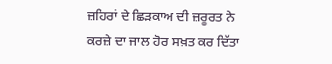ਜ਼ਹਿਰਾਂ ਦੇ ਛਿੜਕਾਅ ਦੀ ਜ਼ਰੂਰਤ ਨੇ ਕਰਜ਼ੇ ਦਾ ਜਾਲ ਹੋਰ ਸਖ਼ਤ ਕਰ ਦਿੱਤਾ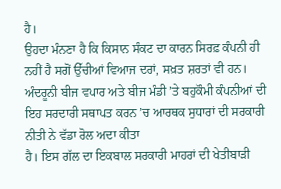ਹੈ।
ਉਹਦਾ ਮੰਨਣਾ ਹੈ ਕਿ ਕਿਸਾਨ ਸੰਕਟ ਦਾ ਕਾਰਨ ਸਿਰਫ਼ ਕੰਪਨੀ ਹੀ ਨਹੀਂ ਹੈ ਸਗੋਂ ਉੱਚੀਆਂ ਵਿਆਜ ਦਰਾਂ, ਸਖ਼ਤ ਸ਼ਰਤਾਂ ਵੀ ਹਨ।
ਅੰਦਰੂਨੀ ਬੀਜ ਵਪਾਰ ਅਤੇ ਬੀਜ ਮੰਡੀ ’ਤੇ ਬਹੁਕੌਮੀ ਕੰਪਨੀਆਂ ਦੀ ਇਹ ਸਰਦਾਰੀ ਸਥਾਪਤ ਕਰਨ ’ਚ ਆਰਥਕ ਸੁਧਾਰਾਂ ਦੀ ਸਰਕਾਰੀ ਨੀਤੀ ਨੇ ਵੱਡਾ ਰੋਲ ਅਦਾ ਕੀਤਾ
ਹੈ। ਇਸ ਗੱਲ ਦਾ ਇਕਬਾਲ ਸਰਕਾਰੀ ਮਾਹਰਾਂ ਦੀ ਖੇਤੀਬਾੜੀ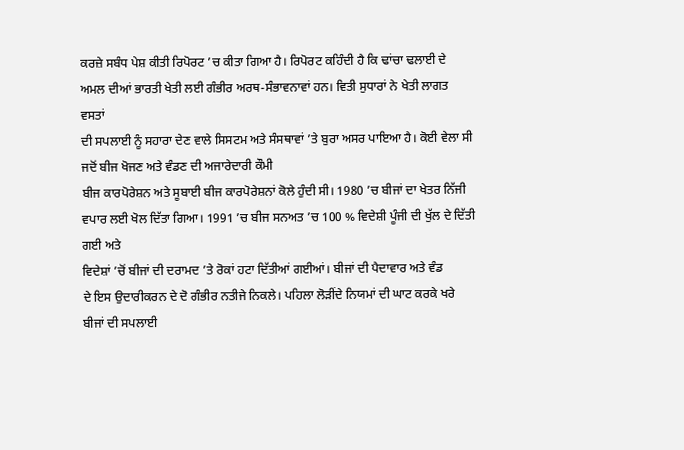ਕਰਜ਼ੇ ਸਬੰਧ ਪੇਸ਼ ਕੀਤੀ ਰਿਪੋਰਟ ’ਚ ਕੀਤਾ ਗਿਆ ਹੈ। ਰਿਪੋਰਟ ਕਹਿੰਦੀ ਹੈ ਕਿ ਢਾਂਚਾ ਢਲਾਈ ਦੇ
ਅਮਲ ਦੀਆਂ ਭਾਰਤੀ ਖੇਤੀ ਲਈ ਗੰਭੀਰ ਅਰਥ-ਸੰਭਾਵਨਾਵਾਂ ਹਨ। ਵਿਤੀ ਸੁਧਾਰਾਂ ਨੇ ਖੇਤੀ ਲਾਗਤ ਵਸਤਾਂ
ਦੀ ਸਪਲਾਈ ਨੂੰ ਸਹਾਰਾ ਦੇਣ ਵਾਲੇ ਸਿਸਟਮ ਅਤੇ ਸੰਸਥਾਵਾਂ ’ਤੇ ਬੁਰਾ ਅਸਰ ਪਾਇਆ ਹੈ। ਕੋਈ ਵੇਲਾ ਸੀ ਜਦੋਂ ਬੀਜ ਖੋਜਣ ਅਤੇ ਵੰਡਣ ਦੀ ਅਜਾਰੇਦਾਰੀ ਕੌਮੀ
ਬੀਜ ਕਾਰਪੋਰੇਸ਼ਨ ਅਤੇ ਸੂਬਾਈ ਬੀਜ ਕਾਰਪੋਰੇਸ਼ਨਾਂ ਕੋਲੇ ਹੁੰਦੀ ਸੀ। 1980 ’ਚ ਬੀਜਾਂ ਦਾ ਖੇਤਰ ਨਿੱਜੀ ਵਪਾਰ ਲਈ ਖੋਲ ਦਿੱਤਾ ਗਿਆ। 1991 ’ਚ ਬੀਜ ਸਨਅਤ ’ਚ 100 % ਵਿਦੇਸ਼ੀ ਪੂੰਜੀ ਦੀ ਖੁੱਲ ਦੇ ਦਿੱਤੀ ਗਈ ਅਤੇ
ਵਿਦੇਸ਼ਾਂ ’ਚੋਂ ਬੀਜਾਂ ਦੀ ਦਰਾਮਦ ’ਤੇ ਰੋਕਾਂ ਹਟਾ ਦਿੱਤੀਆਂ ਗਈਆਂ। ਬੀਜਾਂ ਦੀ ਪੈਦਾਵਾਰ ਅਤੇ ਵੰਡ
ਦੇ ਇਸ ਉਦਾਰੀਕਰਨ ਦੇ ਦੋ ਗੰਭੀਰ ਨਤੀਜੇ ਨਿਕਲੇ। ਪਹਿਲਾ ਲੋੜੀਂਦੇ ਨਿਯਮਾਂ ਦੀ ਘਾਟ ਕਰਕੇ ਖਰੇ
ਬੀਜਾਂ ਦੀ ਸਪਲਾਈ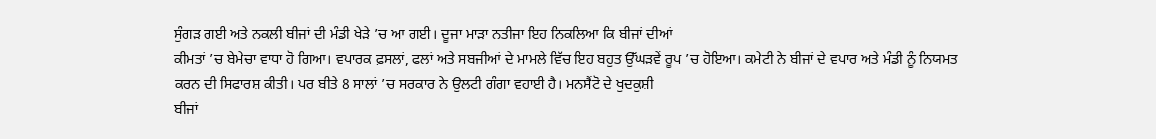ਸੁੰਗੜ ਗਈ ਅਤੇ ਨਕਲੀ ਬੀਜਾਂ ਦੀ ਮੰਡੀ ਖੇੜੇ ’ਚ ਆ ਗਈ। ਦੂਜਾ ਮਾੜਾ ਨਤੀਜਾ ਇਹ ਨਿਕਲਿਆ ਕਿ ਬੀਜਾਂ ਦੀਆਂ
ਕੀਮਤਾਂ ’ਚ ਬੇਮੇਚਾ ਵਾਧਾ ਹੋ ਗਿਆ। ਵਪਾਰਕ ਫ਼ਸਲਾਂ, ਫਲਾਂ ਅਤੇ ਸਬਜੀਆਂ ਦੇ ਮਾਮਲੇ ਵਿੱਚ ਇਹ ਬਹੁਤ ਉੱਘੜਵੇਂ ਰੂਪ ’ਚ ਹੋਇਆ। ਕਮੇਟੀ ਨੇ ਬੀਜਾਂ ਦੇ ਵਪਾਰ ਅਤੇ ਮੰਡੀ ਨੂੰ ਨਿਯਮਤ
ਕਰਨ ਦੀ ਸਿਫਾਰਸ਼ ਕੀਤੀ। ਪਰ ਬੀਤੇ 8 ਸਾਲਾਂ ’ਚ ਸਰਕਾਰ ਨੇ ਉਲਟੀ ਗੰਗਾ ਵਹਾਈ ਹੈ। ਮਨਸੈਂਟੋ ਦੇ ਖੁਦਕੁਸ਼ੀ
ਬੀਜਾਂ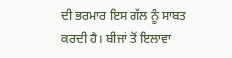ਦੀ ਭਰਮਾਰ ਇਸ ਗੱਲ ਨੂੰ ਸਾਬਤ ਕਰਦੀ ਹੈ। ਬੀਜਾਂ ਤੋਂ ਇਲਾਵਾ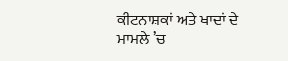ਕੀਟਨਾਸ਼ਕਾਂ ਅਤੇ ਖਾਦਾਂ ਦੇ
ਮਾਮਲੇ ’ਚ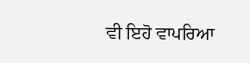ਵੀ ਇਹੋ ਵਾਪਰਿਆ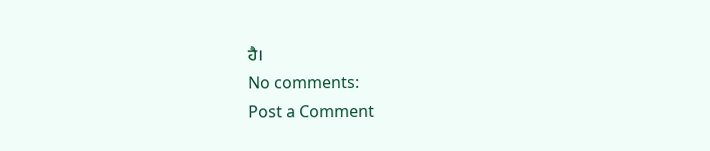ਹੈ।
No comments:
Post a Comment